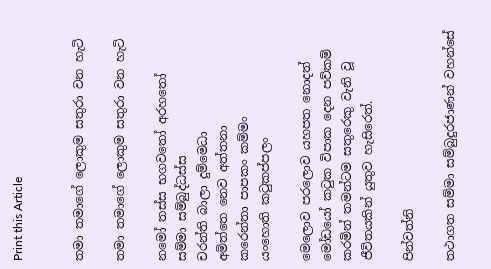Print this Article


තමා තමාගේ ලොකුම සතුරා වන හැටි

තමා තමාගේ ලොකුම සතුරා වන හැටි

නමෝ තස්ස භගවතෝ අරහතෝ
සම්මා සම්බුද්ධස්ස
චරන්ති බාලා දුම්මෙධා
අමිත්තෙ නෙව අත්තනා
කරෙන්තා පාපකං කම්මං
යංහොති කටුකප්පලං

මෙලොව පරලොව යහපත නොදත් මෝඩයෝ කටුක විපාක දෙන පව්කම් කරමින් තමන්ටම සතුරෙකු වැනි වූ ජීවිතයකින් යුතුව හැසිරෙත්.

පින්වත්නි

තථාගත සම්මා සම්බුදුරජාණන් වහන්සේ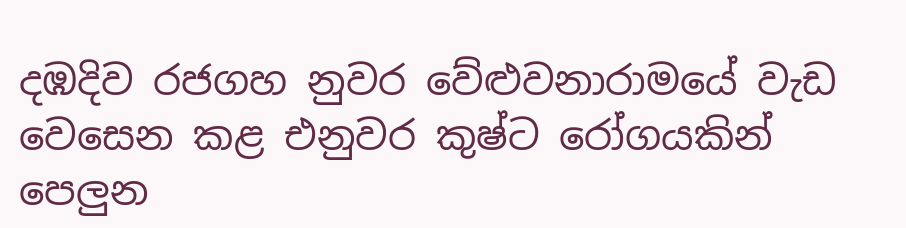දඹදිව රජගහ නුවර වේළුවනාරාමයේ වැඩ වෙසෙන කළ එනුවර කුෂ්ට රෝගයකින් පෙලුන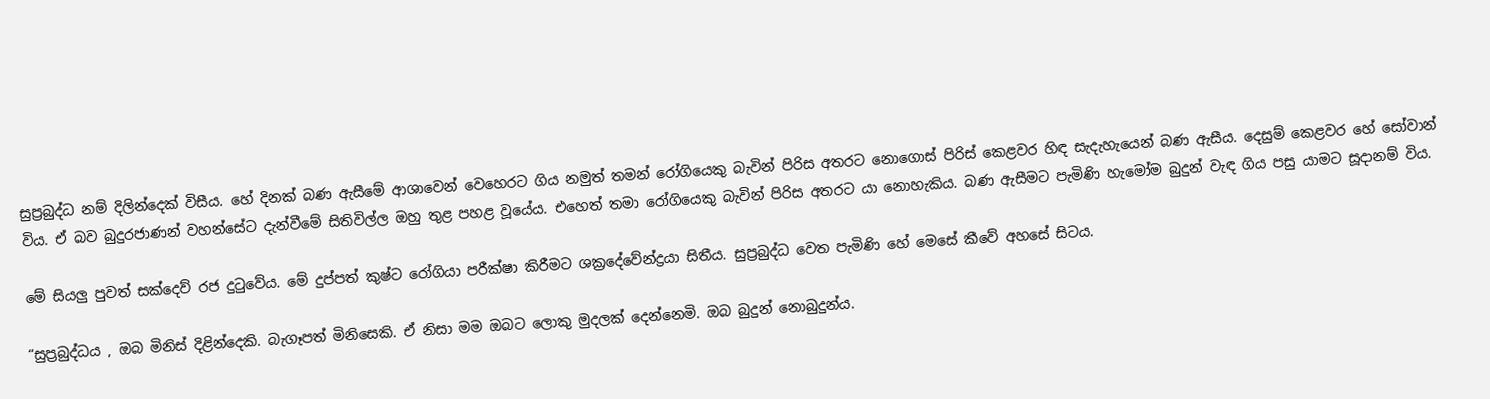සුප්‍රබුද්ධ නම් දිලින්දෙක් විසීය. හේ දිනක් බණ ඇසීමේ ආශාවෙන් වෙහෙරට ගිය නමුත් තමන් රෝගියෙකු බැවින් පිරිස අතරට නොගොස් පිරිස් කෙළවර හිඳ සැදැහැයෙන් බණ ඇසීය. දෙසුම් කෙළවර හේ සෝවාන් විය. ඒ බව බුදුරජාණන් වහන්සේට දැන්වීමේ සිතිවිල්ල ඔහු තුළ පහළ වූයේය. එහෙත් තමා රෝගියෙකු බැවින් පිරිස අතරට යා නොහැකිය. බණ ඇසීමට පැමිණි හැමෝම බුදුන් වැඳ ගිය පසු යාමට සූදානම් විය.

මේ සියලු පුවත් සක්දෙව් රජ දුටුවේය. මේ දුප්පත් කුෂ්ට රෝගියා පරීක්ෂා කිරීමට ශක්‍රදේවේන්ද්‍රයා සිතීය. සුප්‍රබුද්ධ වෙත පැමිණි හේ මෙසේ කීවේ අහසේ සිටය.

“සුප්‍රබුද්ධය , ඔබ මිනිස් දිළින්දෙකි. බැගෑපත් මිනිසෙකි. ඒ නිසා මම ඔබට ලොකු මුදලක් දෙන්නෙමි. ඔබ බුදුන් නොබුදුන්ය.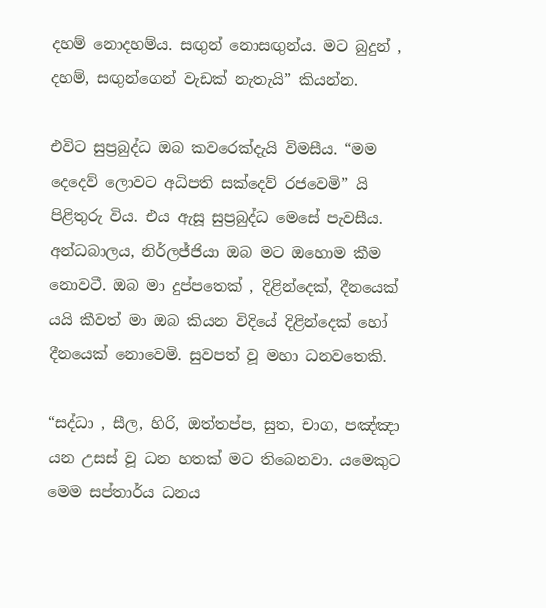දහම් නොදහම්ය. සඟුන් නොසඟුන්ය. මට බුදුන් , දහම්, සඟුන්ගෙන් වැඩක් නැතැයි” කියන්න.

එවිට සුප්‍රබුද්ධ ඔබ කවරෙක්දැයි විමසීය. “මම දෙදෙව් ලොවට අධිපති සක්දෙව් රජවෙමි” යි පිළිතුරු විය. එය ඇසූ සුප්‍රබුද්ධ මෙසේ පැවසීය. අන්ධබාලය, නිර්ලජ්ජියා ඔබ මට ඔහොම කීම නොවටී. ඔබ මා දුප්පතෙක් , දිළින්දෙක්, දීනයෙක් යයි කීවත් මා ඔබ කියන විදියේ දිළින්දෙක් හෝ දීනයෙක් නොවෙමි. සුවපත් වූ මහා ධනවතෙකි.

“සද්ධා , සීල, හිරි, ඔත්තප්ප, සුත, චාග, පඤ්ඤා යන උසස් වූ ධන හතක් මට තිබෙනවා. යමෙකුට මෙම සප්තාර්ය ධනය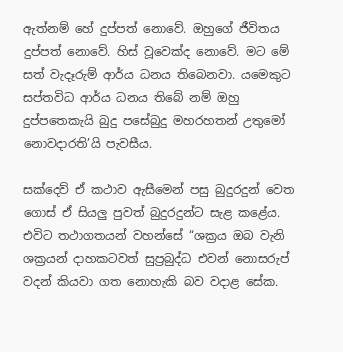ඇත්නම් හේ දුප්පත් නොවේ. ඔහුගේ ජීවිතය දුප්පත් නොවේ. හිස් වූවෙක්ද නොවේ. මට මේ සත් වැදෑරුම් ආර්ය ධනය තිබෙනවා. යමෙකුට සප්තවිධ ආර්ය ධනය තිබේ නම් ඔහු දුප්පතෙකැයි බුදු පසේබුදු මහරහතන් උතුමෝ නොවදාරති’යි පැවසීය.

සක්දෙව් ඒ කථාව ඇසීමෙන් පසු බුදුරදුන් වෙත ගොස් ඒ සියලු පුවත් බුදුරදුන්ට සැළ කළේය. එවිට තථාගතයන් වහන්සේ “ශක්‍රය ඔබ වැනි ශක්‍රයන් දාහකටවත් සුප්‍රබුද්ධ එවන් නොසරුප් වදන් කියවා ගත නොහැකි බව වදාළ සේක.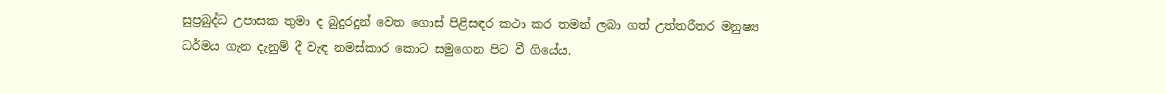සුප්‍රබුද්ධ උපාසක තුමා ද බුදුරදුන් වෙත ගොස් පිළිසඳර කථා කර තමන් ලබා ගත් උත්තරීතර මනුෂ්‍ය ධර්මය ගැන දැනුම් දී වැඳ නමස්කාර කොට සමුගෙන පිට වී ගියේය.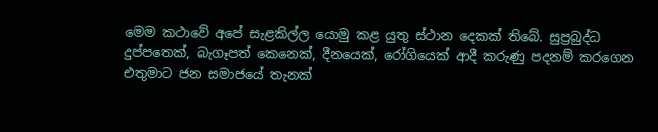මෙම කථාවේ අපේ සැළකිල්ල යොමු කළ යුතු ස්ථාන දෙකක් තිබේ. සුප්‍රබුද්ධ දුප්පතෙක්, බැගෑපත් කෙනෙක්, දීනයෙක්, රෝගියෙක් ආදී කරුණු පදනම් කරගෙන එතුමාට ජන සමාජයේ තැනක්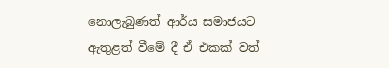නොලැබුණත් ආර්ය සමාජයට ඇතුළත් වීමේ දී ඒ එකක් වත්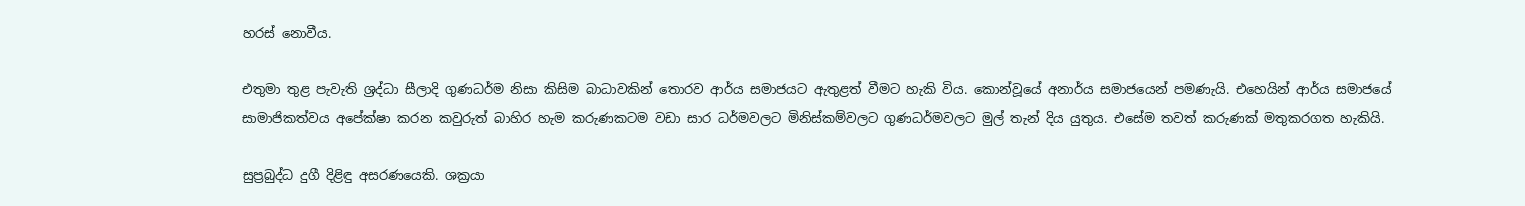හරස් නොවීය.

එතුමා තුළ පැවැති ශ්‍රද්ධා සීලාදි ගුණධර්ම නිසා කිසිම බාධාවකින් තොරව ආර්ය සමාජයට ඇතුළත් වීමට හැකි විය. කොන්වූයේ අනාර්ය සමාජයෙන් පමණැයි. එහෙයින් ආර්ය සමාජයේ සාමාජිකත්වය අපේක්ෂා කරන කවුරුත් බාහිර හැම කරුණකටම වඩා සාර ධර්මවලට මිනිස්කම්වලට ගුණධර්මවලට මුල් තැන් දිය යුතුය. එසේම තවත් කරුණක් මතුකරගත හැකියි.

සුප්‍රබුද්ධ දුගී දිළිඳු අසරණයෙකි. ශක්‍රයා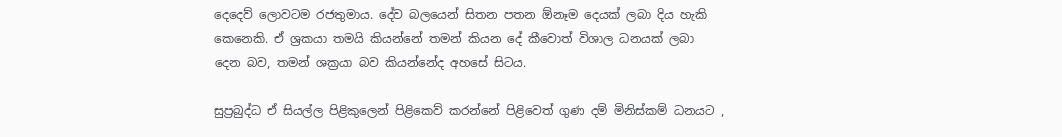දෙදෙව් ලොවටම රජතුමාය. දේව බලයෙන් සිතන පතන ඕනෑම දෙයක් ලබා දිය හැකි කෙනෙකි. ඒ ශ්‍රකයා තමයි කියන්නේ තමන් කියන දේ කීවොත් විශාල ධනයක් ලබා දෙන බව, තමන් ශක්‍රයා බව කියන්නේද අහසේ සිටය.

සුප්‍රබුද්ධ ඒ සියල්ල පිළිකුලෙන් පිළිකෙව් කරන්නේ පිළිවෙත් ගුණ දම් මිනිස්කම් ධනයට ,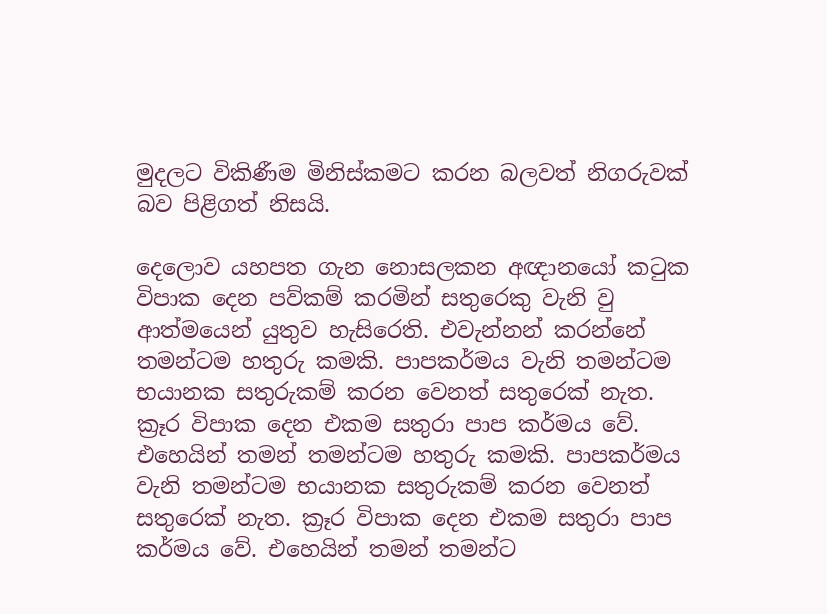මුදලට විකිණීම මිනිස්කමට කරන බලවත් නිගරුවක් බව පිළිගත් නිසයි.

දෙලොව යහපත ගැන නොසලකන අඥානයෝ කටුක විපාක දෙන පව්කම් කරමින් සතුරෙකු වැනි වු ආත්මයෙන් යුතුව හැසිරෙති. එවැන්නන් කරන්නේ තමන්ටම හතුරු කමකි. පාපකර්මය වැනි තමන්ටම භයානක සතුරුකම් කරන වෙනත් සතුරෙක් නැත. ක්‍රෑර විපාක දෙන එකම සතුරා පාප කර්මය වේ. එහෙයින් තමන් තමන්ටම හතුරු කමකි. පාපකර්මය වැනි තමන්ටම භයානක සතුරුකම් කරන වෙනත් සතුරෙක් නැත. ක්‍රෑර විපාක දෙන එකම සතුරා පාප කර්මය වේ. එහෙයින් තමන් තමන්ට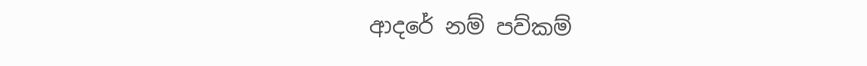ආදරේ නම් පව්කම්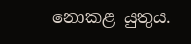නොකළ යුතුය.